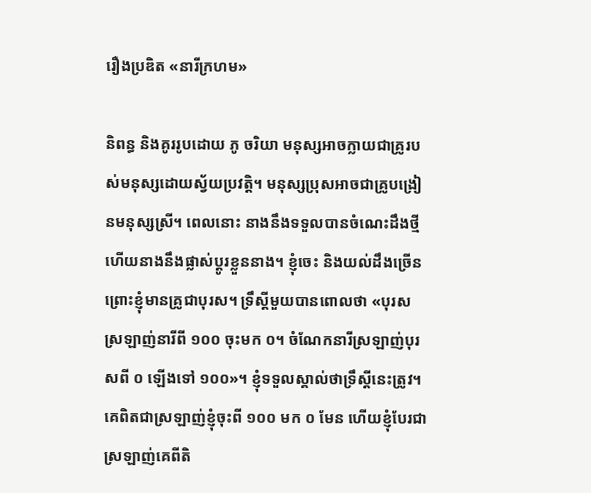រឿងប្រឌិត «នារីក្រហម»

និពន្ធ និងគូររូបដោយ ភូ ចរិយា មនុស្សអាចក្លាយជាគ្រូរបស់មនុស្សដោយស្វ័យប្រវត្តិ។ មនុស្សប្រុសអាចជាគ្រូបង្រៀនមនុស្សស្រី។ ពេលនោះ នាងនឹងទទួលបានចំណេះដឹងថ្មី ហើយនាងនឹងផ្លាស់ប្តូរខ្លួននាង។ ខ្ញុំចេះ និងយល់ដឹងច្រើន ព្រោះខ្ញុំមានគ្រូជាបុរស។ ទ្រឹស្តីមួយបានពោលថា «បុរសស្រឡាញ់នារីពី ១០០ ចុះមក ០។ ចំណែកនារីស្រឡាញ់បុរសពី ០ ឡើងទៅ ១០០»។ ខ្ញុំទទួលស្គាល់ថាទ្រឹស្តីនេះត្រូវ។ គេពិតជាស្រឡាញ់ខ្ញុំចុះពី ១០០ មក ០ មែន ហើយខ្ញុំបែរជាស្រឡាញ់គេពីតិ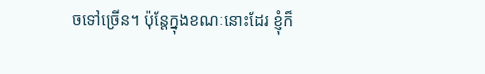ចទៅច្រើន។ ប៉ុន្តែក្នុងខណៈនោះដែរ ខ្ញុំក៏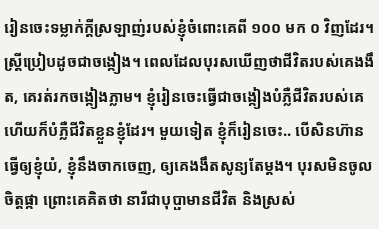រៀនចេះទម្លាក់ក្តីស្រឡាញ់របស់ខ្ញុំចំពោះគេពី ១០០ មក ០ វិញដែរ។ ស្ត្រីប្រៀបដូចជាចង្កៀង។ ពេលដែលបុរសឃើញថាជីវិតរបស់គេងងឹត, គេរត់រកចង្កៀងភ្លាម។ ខ្ញុំរៀនចេះធ្វើជាចង្កៀងបំភ្លឺជីវិតរបស់គេ ហើយក៏បំភ្លឺជីវិតខ្លួនខ្ញុំដែរ។ មួយទៀត ខ្ញុំក៏រៀនចេះ.. បើសិនហ៊ានធ្វើឲ្យខ្ញុំយំ, ខ្ញុំនឹងចាកចេញ, ឲ្យគេងងឹតសូន្យតែម្តង។ បុរសមិនចូលចិត្តផ្កា ព្រោះគេគិតថា នារីជាបុប្ផាមានជីវិត និងស្រស់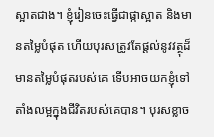ស្អាតជាង។ ខ្ញុំរៀនចេះធ្វើជាផ្កាស្អាត និងមានតម្លៃបំផុត ហើយបុរសត្រូវតែផ្តល់នូវវត្ថុដ៏មានតម្លៃបំផុតរបស់គេ ទើបអាចយកខ្ញុំទៅតាំងលម្អក្នុងជីវិតរបស់គេបាន។ បុរសខ្លាច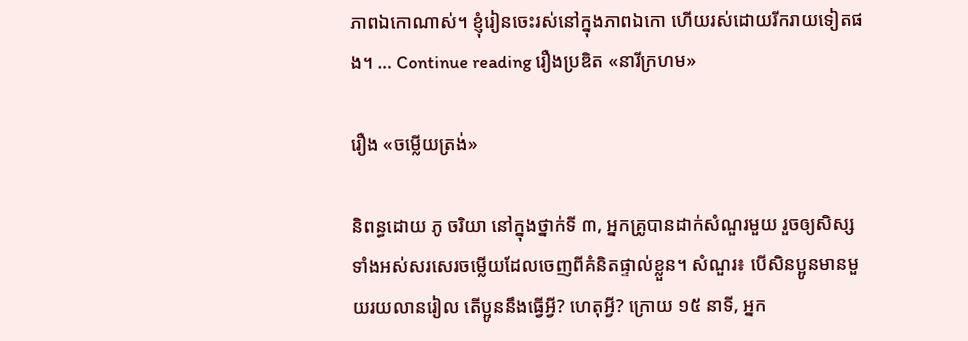ភាពឯកោណាស់។ ខ្ញុំរៀនចេះរស់នៅក្នុងភាពឯកោ ហើយរស់ដោយរីករាយទៀតផង។ … Continue reading រឿងប្រឌិត «នារីក្រហម»

រឿង «ចម្លើយត្រង់»

និពន្ធដោយ ភូ ចរិយា នៅក្នុងថ្នាក់ទី ៣, អ្នកគ្រូបានដាក់សំណួរមួយ រួចឲ្យសិស្សទាំងអស់សរសេរចម្លើយដែលចេញពីគំនិតផ្ទាល់ខ្លួន។ សំណួរ៖ បើសិនប្អូនមានមួយរយលានរៀល តើប្អូននឹងធ្វើអ្វី? ហេតុអ្វី? ក្រោយ ១៥ នាទី, អ្នក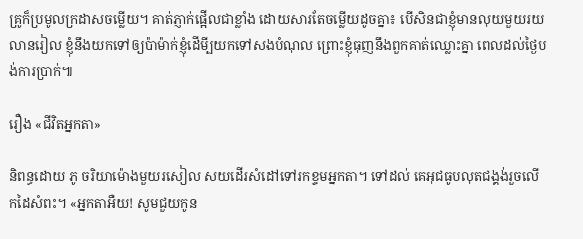គ្រូក៏ប្រមូលក្រដាសចម្លើយ។ គាត់ភ្ញាក់ផ្អើលជាខ្លាំង ដោយសារតែចម្លើយដូចគ្នា៖ បើសិនជាខ្ញុំមានលុយមួយរយលានរៀល ខ្ញុំនឹងយកទៅឲ្យប៉ាម៉ាក់ខ្ញុំដើមី្បយកទៅសងបំណុល ព្រោះខ្ញុំធុញនឹងពួកគាត់ឈ្លោះគ្នា ពេលដល់ថ្ងៃបង់ការប្រាក់៕

រឿង «ជីវិតអ្នកតា»

និពន្ធដោយ ភូ ចរិយាម៉ោងមួយរសៀល សយដើរសំដៅទៅរកខ្ទមអ្នកតា។ ទៅដល់ គេអុជធូបលុតជង្គង់រួចលើកដៃសំពះ។ «អ្នកតាអឺយ! សូមជួយកូន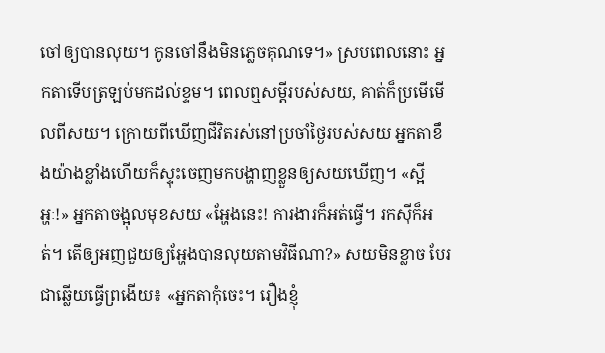ចៅឲ្យបានលុយ។ កូនចៅនឹងមិនភ្លេចគុណទេ។» ស្របពេលនោះ អ្នកតាទើបត្រឡប់មកដល់ខ្ទម។ ពេលឮសម្តីរបស់សយ, គាត់ក៏ប្រមើមើលពីសយ។ ក្រោយពីឃើញជីវិតរស់នៅប្រចាំថ្ងៃរបស់សយ អ្នកតាខឹងយ៉ាងខ្លាំងហើយក៏ស្ទុះចេញមកបង្ហាញខ្លួនឲ្យសយឃើញ។ «ស្អីអ្ហៈ!» អ្នកតាចង្អុលមុខសយ «អ្ហែងនេះ! ការងារក៏អត់ធ្វើ។ រកស៊ីក៏អត់។ តើឲ្យអញជួយឲ្យអ្ហែងបានលុយតាមវិធីណា?» សយមិនខ្លាច បែរជាឆ្លើយធ្វើព្រងើយ៖ «អ្នកតាកុំចេះ។ រឿងខ្ញុំ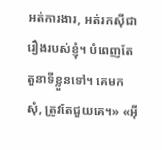អត់ការងារ, អត់រកស៊ីជារឿងរបស់ខ្ញុំ។ បំពេញតែតួនាទីខ្លួនទៅ។ គេមកសុំ, ត្រូវតែជួយគេ។» «អ៊ី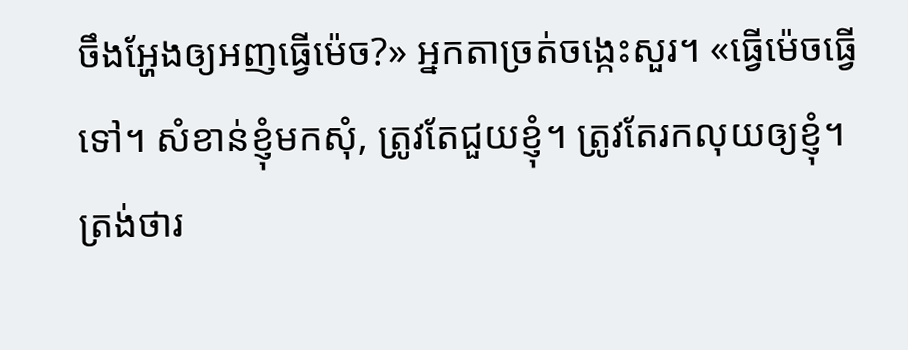ចឹងអ្ហែងឲ្យអញធ្វើម៉េច?» អ្នកតាច្រត់ចង្កេះសួរ។ «ធ្វើម៉េចធ្វើទៅ។ សំខាន់ខ្ញុំមកសុំ, ត្រូវតែជួយខ្ញុំ។ ត្រូវតែរកលុយឲ្យខ្ញុំ។ ត្រង់ថារ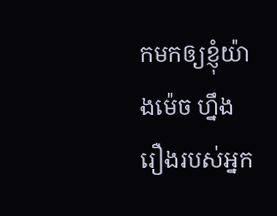កមកឲ្យខ្ញុំយ៉ាងម៉េច ហ្នឹងរឿងរបស់អ្នក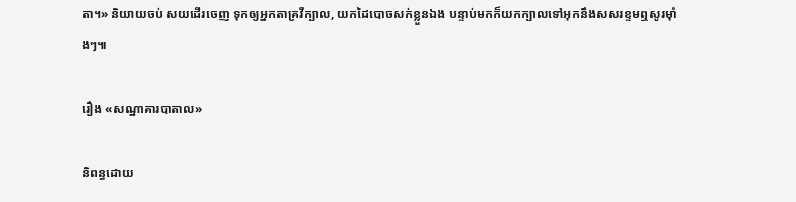តា។» និយាយចប់ សយដើរចេញ ទុកឲ្យអ្នកតាគ្រវីក្បាល, យកដៃបោចសក់ខ្លួនឯង បន្ទាប់មកក៏យកក្បាលទៅអុកនឹងសសរខ្ទមឮសូរម៉ាំងៗ៕

រឿង «សណ្ឋាគារបាតាល»

និពន្ធដោយ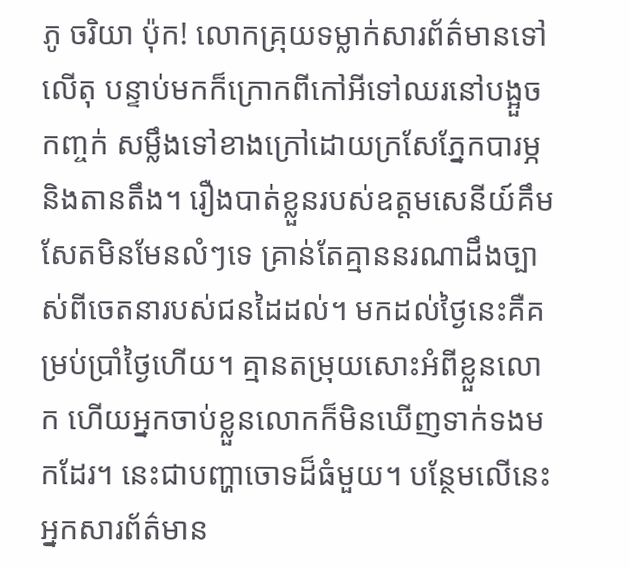ភូ ចរិយា ប៉ុក! លោកគ្រុយទម្លាក់សារព័ត៌មានទៅលើតុ បន្ទាប់មកក៏ក្រោកពីកៅអីទៅឈរនៅបង្អួចកញ្ចក់ សម្លឹងទៅខាងក្រៅដោយក្រសែភ្នែកបារម្ភ និងតានតឹង។ រឿងបាត់ខ្លួនរបស់ឧត្តមសេនីយ៍គឹមសែតមិនមែនលំៗទេ គ្រាន់តែគ្មាននរណាដឹងច្បាស់ពីចេតនារបស់ជនដៃដល់។ មកដល់ថ្ងៃនេះគឺគម្រប់ប្រាំថ្ងៃហើយ។ គ្មានតម្រុយសោះអំពីខ្លួនលោក ហើយអ្នកចាប់ខ្លួនលោកក៏មិនឃើញទាក់ទងមកដែរ។ នេះជាបញ្ហាចោទដ៏ធំមួយ។ បន្ថែមលើនេះ អ្នកសារព័ត៌មាន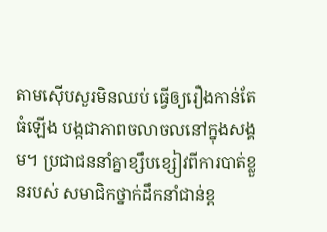តាមស៊ើបសួរមិនឈប់ ធ្វើឲ្យរឿងកាន់តែធំឡើង បង្កជាភាពចលាចលនៅក្នុងសង្គម។ ប្រជាជននាំគ្នាខ្សឹបខ្សៀវពីការបាត់ខ្លួនរបស់ សមាជិកថ្នាក់ដឹកនាំជាន់ខ្ព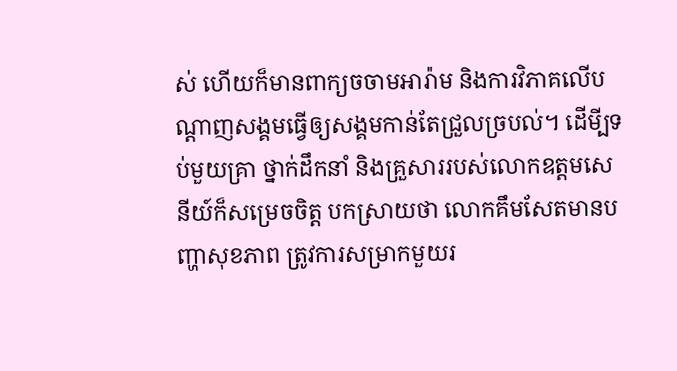ស់ ហើយក៏មានពាក្យចចាមអារ៉ាម និងការវិភាគលើបណ្តាញសង្គមធ្វើឲ្យសង្គមកាន់តែជ្រួលច្របល់។ ដើមី្បទប់មួយគ្រា ថ្នាក់ដឹកនាំ និងគ្រួសាររបស់លោកឧត្តមសេនីយ៍ក៏សម្រេចចិត្ត បកស្រាយថា លោកគឹមសែតមានបញ្ហាសុខភាព ត្រូវការសម្រាកមួយរ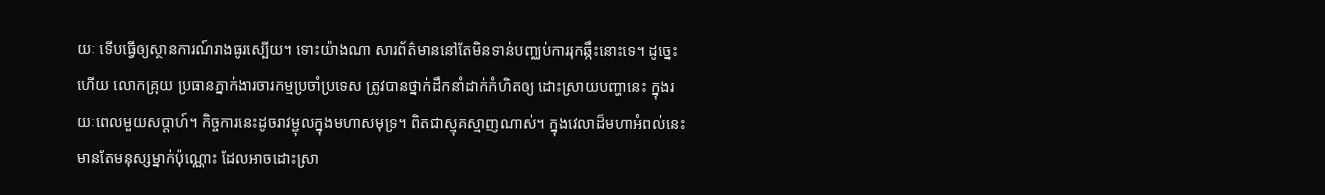យៈ ទើបធ្វើឲ្យស្ថានការណ៍រាងធូរស្បើយ។ ទោះយ៉ាងណា សារព័ត៌មាននៅតែមិនទាន់បញ្ឈប់ការរុកឆ្កឹះនោះទេ។ ដូច្នេះហើយ លោកគ្រុយ ប្រធានភ្នាក់ងារចារកម្មប្រចាំប្រទេស ត្រូវបានថ្នាក់ដឹកនាំដាក់កំហិតឲ្យ ដោះស្រាយបញ្ហានេះ ក្នុងរយៈពេលមួយសប្តាហ៍។ កិច្ចការនេះដូចរាវម្ជុលក្នុងមហាសមុទ្រ។ ពិតជាស្មុគស្មាញណាស់។ ក្នុងវេលាដ៏មហាអំពល់នេះ មានតែមនុស្សម្នាក់ប៉ុណ្ណោះ ដែលអាចដោះស្រា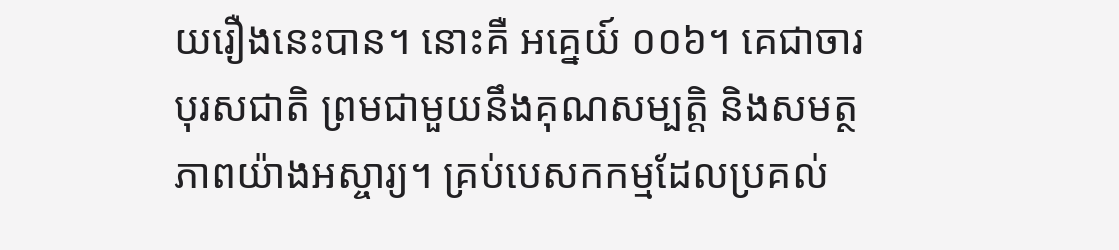យរឿងនេះបាន។ នោះគឺ អគ្នេយ៍ ០០៦។ គេជាចារបុរសជាតិ ព្រមជាមួយនឹងគុណសម្បត្តិ និងសមត្ថភាពយ៉ាងអស្ចារ្យ។ គ្រប់បេសកកម្មដែលប្រគល់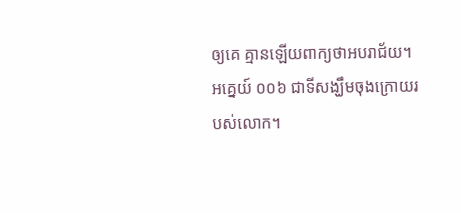ឲ្យគេ គ្មានឡើយពាក្យថាអបរាជ័យ។ អគ្នេយ៍ ០០៦ ជាទីសង្ឃឹមចុងក្រោយរបស់លោក។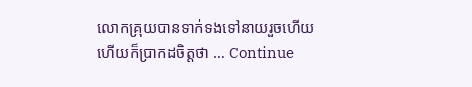លោកគ្រុយបានទាក់ទងទៅនាយរួចហើយ ហើយក៏ប្រាកដចិត្តថា … Continue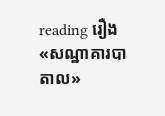reading រឿង «សណ្ឋាគារបាតាល»